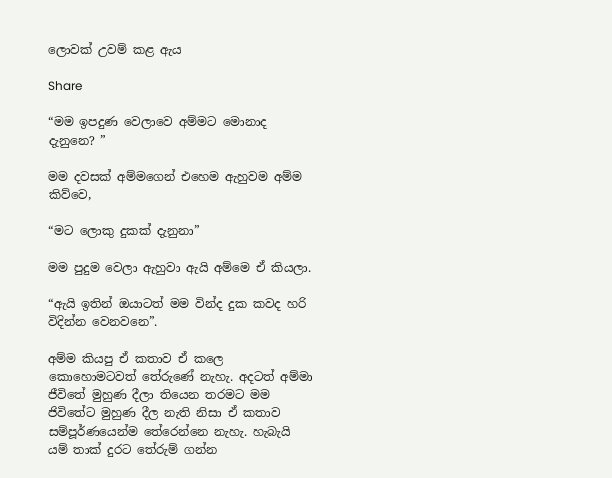ලොවක් උවම් කළ ඇය

Share

“මම ඉපදුණ වෙලාවෙ අම්මට මොනාද දැනුනෙ? ”

මම දවසක් අම්මගෙන් එහෙම ඇහුවම අම්ම කිව්වෙ,

“මට ලොකු දුකක් දැනුනා”

මම පුදුම වෙලා ඇහුවා ඇයි අම්මෙ ඒ කියලා.

“ඇයි ඉතින් ඔයාටත් මම වින්ද දුක කවද හරි විදින්න වෙනවනෙ”.

අම්ම කියපු ඒ කතාව ඒ කලෙ කොහොමටවත් තේරුණේ නැහැ. අදටත් අම්මා ජීවිතේ මුහුණ දීලා තියෙන තරමට මම ජිවිතේට මුහුණ දීල නැති නිසා ඒ කතාව සම්පූර්ණයෙන්ම තේරෙන්නෙ නැහැ. හැබැයි යම් තාක් දුරට තේරුම් ගන්න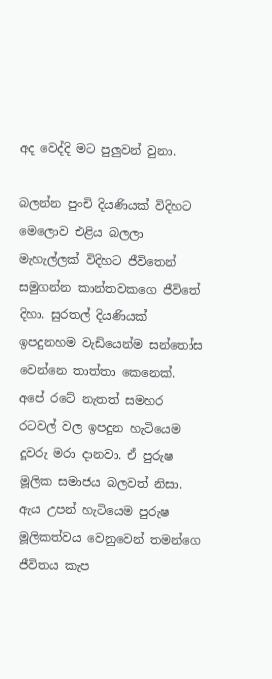අද වෙද්දි මට පුලුවන් වුනා.

බලන්න පුංචි දියණියක් විදිහට මෙලොව එළිය බලලා මැහැල්ලක් විදිහට ජීවිතෙන් සමුගන්න කාන්තවකගෙ ජීවිතේ දිහා. සුරතල් දියණියක් ඉපදුනහම වැඩියෙන්ම සන්තෝස වෙන්නෙ තාත්තා කෙනෙක්. අපේ රටේ නැතත් සමහර රටවල් වල ඉපදුන හැටියෙම දූවරු මරා දානවා. ඒ පුරුෂ මූලික සමාජය බලවත් නිසා. ඇය උපන් හැටියෙම පුරුෂ මූලිකත්වය වෙනුවෙන් තමන්ගෙ ජීවිතය කැප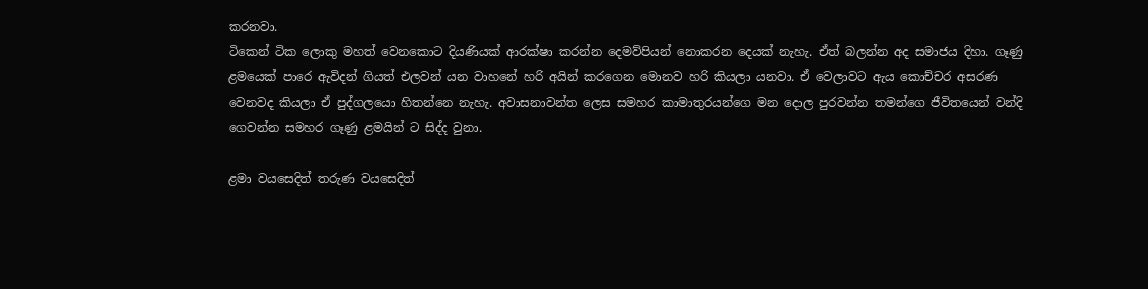කරනවා.
ටිකෙන් ටික ලොකු මහත් වෙනකොට දියණියක් ආරක්ෂා කරන්න දෙමව්පියන් නොකරන දෙයක් නැහැ. ඒත් බලන්න අද සමාජය දිහා. ගෑණු ළමයෙක් පාරෙ ඇවිදන් ගියත් එලවන් යන වාහනේ හරි අයින් කරගෙන මොනව හරි කියලා යනවා. ඒ වෙලාවට ඇය කොච්චර අසරණ වෙනවද කියලා ඒ පුද්ගලයො හිතන්නෙ නැහැ. අවාසනාවන්ත ලෙස සමහර කාමාතුරයන්ගෙ මන දොල පුරවන්න තමන්ගෙ ජීවිතයෙන් වන්දි ගෙවන්න සමහර ගෑණු ළමයින් ට සිද්ද වුනා.

ළමා වයසෙදිත් තරුණ වයසෙදිත්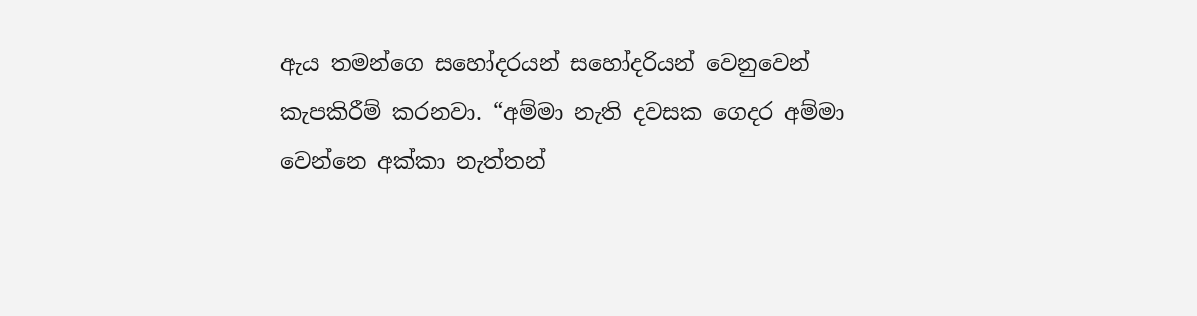ඇය තමන්ගෙ සහෝදරයන් සහෝදරියන් වෙනුවෙන් කැපකිරීම් කරනවා. “අම්මා නැති දවසක ගෙදර අම්මා වෙන්නෙ අක්කා නැත්තන්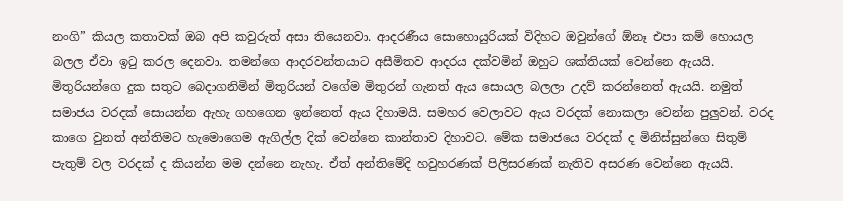නංගි” කියල කතාවක් ඔබ අපි කවුරුත් අසා තියෙනවා. ආදරණීය සොහොයුරියක් විදිහට ඔවුන්ගේ ඕනෑ එපා කම් හොයල බලල ඒවා ඉටු කරල දෙනවා. තමන්ගෙ ආදරවන්තයාට අසීමිතව ආදරය දක්වමින් ඔහුට ශක්තියක් වෙන්නෙ ඇයයි.
මිතුරියන්ගෙ දුක සතුට බෙදාගනිමින් මිතුරියන් වගේම මිතුරන් ගැනත් ඇය සොයල බලලා උදව් කරන්නෙත් ඇයයි. නමුත් සමාජය වරදක් සොයන්න ඇහැ ගහගෙන ඉන්නෙත් ඇය දිහාමයි. සමහර වෙලාවට ඇය වරදක් නොකලා වෙන්න පුලුවන්. වරද කාගෙ වුනත් අන්තිමට හැමොගෙම ඇගිල්ල දික් වෙන්නෙ කාන්තාව දිහාවට. මේක සමාජයෙ වරදක් ද මිනිස්සුන්ගෙ සිතුම් පැතුම් වල වරදක් ද කියන්න මම දන්නෙ නැහැ. ඒත් අන්තිමේදි හවුහරණක් පිලිසරණක් නැතිව අසරණ වෙන්නෙ ඇයයි.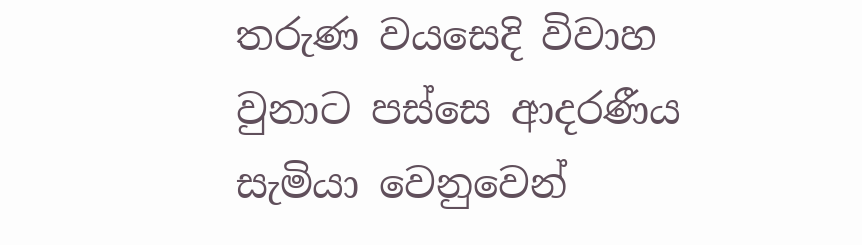තරුණ වයසෙදි විවාහ වුනාට පස්සෙ ආදරණීය සැමියා වෙනුවෙන්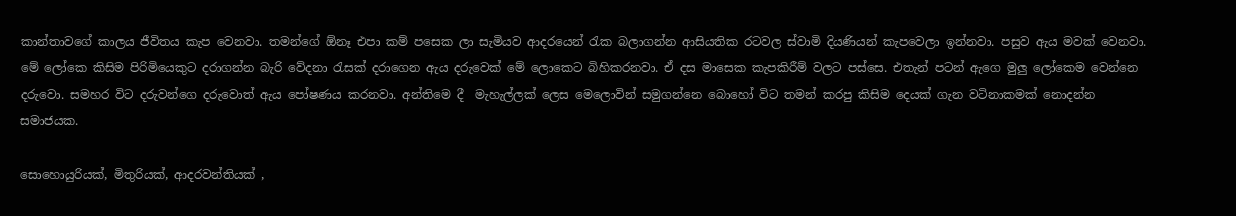කාන්තාවගේ කාලය ජීවිතය කැප වෙනවා. තමන්ගේ ඕනෑ එපා කම් පසෙක ලා සැමියව ආදරයෙන් රැක බලාගන්න ආසියතික රටවල ස්වාමි දියණියන් කැපවෙලා ඉන්නවා. පසුව ඇය මවක් වෙනවා. මේ ලෝකෙ කිසිම පිරිමියෙකුට දරාගන්න බැරි වේදනා රැසක් දරාගෙන ඇය දරුවෙක් මේ ලොකෙට බිහිකරනවා. ඒ දස මාසෙක කැපකිරීම් වලට පස්සෙ. එතැන් පටන් ඇගෙ මුලු ලෝකෙම වෙන්නෙ දරුවො. සමහර විට දරුවන්ගෙ දරුවොත් ඇය පෝෂණය කරනවා. අන්තිමෙ දී  මැහැල්ලක් ලෙස මෙලොවින් සමුගන්නෙ බොහෝ විට තමන් කරපු කිසිම දෙයක් ගැන වටිනාකමක් නොදන්න සමාජයක.

සොහොයුරියක්, මිතුරියක්, ආදරවන්තියක් ,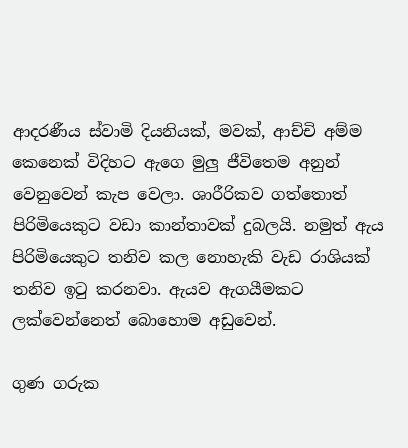ආදරණීය ස්වාමි දියනියක්, මවක්, ආච්චි අම්ම කෙනෙක් විදිහට ඇගෙ මුලු ජීවිතෙම අනුන් වෙනුවෙන් කැප වෙලා. ශාරීරිකව ගත්තොත් පිරිමියෙකුට වඩා කාන්තාවක් දුබලයි. නමුත් ඇය පිරිමියෙකුට තනිව කල නොහැකි වැඩ රාශියක් තනිව ඉටු කරනවා. ඇයව ඇගයීමකට ලක්වෙන්නෙත් බොහොම අඩුවෙන්.

ගුණ ගරුක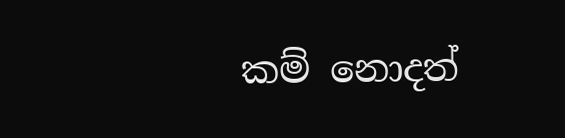කම් නොදත්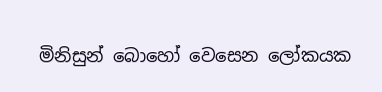මිනිසුන් බොහෝ වෙසෙන ලෝකයක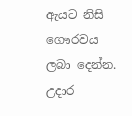ඇයට නිසි ගෞරවය ලබා දෙන්න. උදාර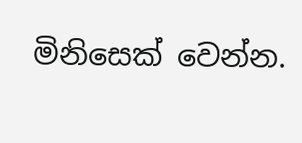මිනිසෙක් වෙන්න.